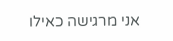אני מרגישה כאילו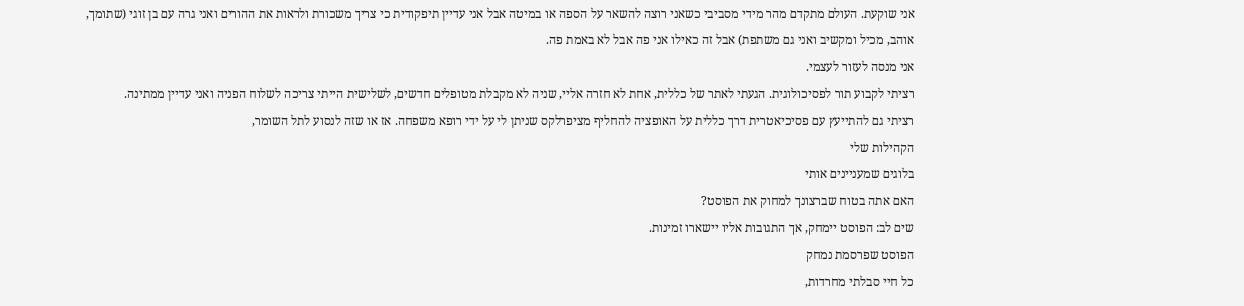אני שוקעת. העולם מתקדם מהר מידי מסביבי כשאני רוצה להשאר על הספה או במיטה אבל אני עדיין תיפקודית כי צריך משכורת ולראות את ההורים ואני גרה עם בן זוגי (שתומך, אוהב, מכיל ומקשיב ואני גם משתפת) אבל זה כאילו אני פה אבל לא באמת פה.
אני מנסה לעזור לעצמי.
רציתי לקבוע תור לפסיכולוגית. הגעתי לאתר של כללית, אחת לא חזרה אליי, שניה לא מקבלת מטופלים חדשים, לשלישית הייתי צריכה לשלוח הפניה ואני עדיין ממתינה.
רציתי גם להתייעץ עם פסיכיאטרית דרך כללית על האופציה להחליף מציפרלקס שניתן לי על ידי רופא משפחה. אז או שזה לנסוע לתל השומר,
הקהילות שלי
בלוגים שמעניינים אותי
האם אתה בטוח שברצונך למחוק את הפוסט?
שים לב: הפוסט יימחק, אך התגובות אליו יישארו זמינות.
הפוסט שפרסמת נמחק
כל חיי סבלתי מחרדות,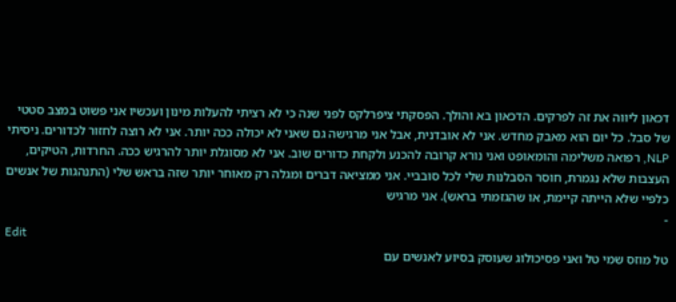דכאון ליווה את זה לפרקים. הדכאון בא והולך. הפסקתי ציפרלקס לפני שנה כי לא רציתי להעלות מינון ועכשיו אני פשוט במצב סטטי של סבל. כל יום הוא מאבק מחדש. אני לא אובדנית, אבל אני מרגישה גם שאני לא יכולה ככה יותר. אני לא רוצה לחזור לכדורים. ניסיתי NLP, רפואה משלימה והומאופט ואני נורא קרובה להכנע ולקחת כדורים שוב. אני לא מסוגלת יותר להרגיש ככה. החרדות, הטיקים, העצבות שלא נגמרת, חוסר הסבלנות שלי לכל סובביי. אני ממציאה דברים ומגלה רק מאוחר יותר שזה בראש שלי (התנהגות של אנשים כלפיי שלא הייתה קיימת, או שהגזמתי בראש). אני מרגיש
-
Edit
טל מוזס שמי טל ואני פסיכולוג שעוסק בסיוע לאנשים עם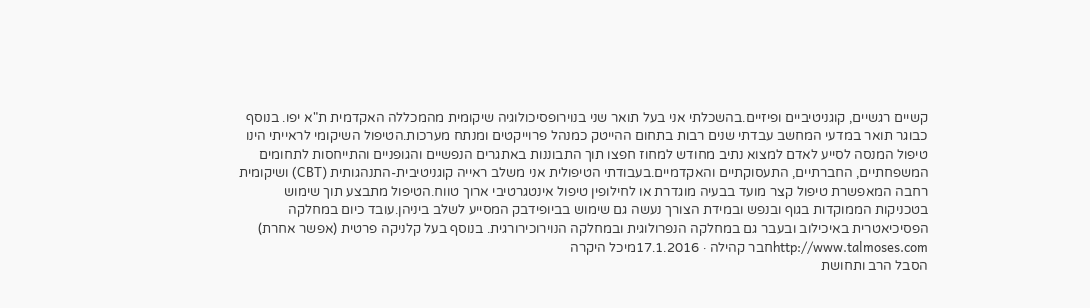קשיים רגשיים, קוגניטיביים ופיזיים.בהשכלתי אני בעל תואר שני בנוירופסיכולוגיה שיקומית מהמכללה האקדמית ת"א יפו. בנוסף כבוגר תואר במדעי המחשב עבדתי שנים רבות בתחום ההייטק כמנהל פרוייקטים ומנתח מערכות.הטיפול השיקומי לראייתי הינו טיפול המנסה לסייע לאדם למצוא נתיב מחודש למחוז חפצו תוך התבוננות באתגרים הנפשיים והגופניים והתייחסות לתחומים המשפחתיים, החברתיים, התעסוקתיים והאקדמיים.בעבודתי הטיפולית אני משלב ראייה קוגניטיבית-התנהגותית (CBT) ושיקומית רחבה המאפשרת טיפול קצר מועד בבעיה מוגדרת או לחילופין טיפול אינטגרטיבי ארוך טווח.הטיפול מתבצע תוך שימוש בטכניקות הממוקדות בגוף ובנפש ובמידת הצורך נעשה גם שימוש בביופידבק המסייע לשלב ביניהן.עובד כיום במחלקה הפסיכיאטרית באיכילוב ובעבר גם במחלקה הנפרולוגית ובמחלקה הנוירוכירורגית. בנוסף בעל קלניקה פרטית (אפשר אחרת) http://www.talmoses.comחבר קהילה · 17.1.2016מיכל היקרה
הסבל הרב ותחושת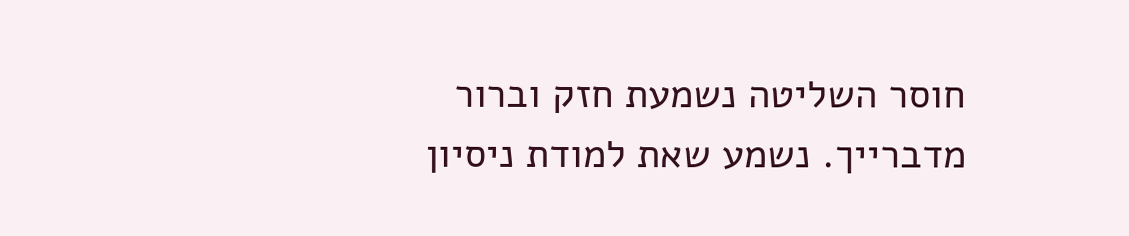חוסר השליטה נשמעת חזק וברור מדברייך. נשמע שאת למודת ניסיון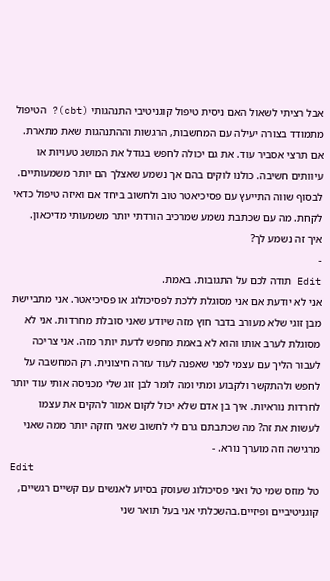אבל רציתי לשאול האם ניסית טיפול קוגניטיבי התנהגותי (cbt)? הטיפול מתמודד בצורה יעילה עם המחשבות, הרגשות וההתנהגות שאת מתארת. אם תרצי אסביר עוד. את גם יכולה לחפש בגודל את המושג טעויות או עיוותים חשיבה. כולנו לוקים בהם אך נשמע שאצלך הם יותר משמעותיים.
לבסוף שווה התייעץ עם פסיכיאטר טוב ולחשוב ביחד אם ואיזה טיפול כדאי לקחת. מה עם שכתבת נשמע שמרכיב הורדתי יותר משמעותי מדיכאון.
איך זה נשמע לך?
-
Edit תודה לכם על התגובות. באמת.
אני לא יודעת אם אני מסוגלת ללכת לפסיכולוג או פסיכיאטר. אני מתביישת מבן זוגי שלא מעורב בדבר חוץ מזה שיודע שאני סובלת מחרדות. אני לא מסוגלת לערב אותו והוא לא באמת מחפש לדעת יותר מזה. אני צריכה לעבור הליך עם עצמי לפני שאפנה לעוד עזרה חיצונית. רק המחשבה על לחפש ולהתקשר ולקבוע ומתי ומה לומר לבן זוג שלי מכניסה אותי עוד יותר לחרדות נוראיות. איך בן אדם שלא יכול לקום אמור להקים את עצמו לעשות את זה? מה שכתבתם גרם לי לחשוב שאני חזקה יותר ממה שאני מרגישה וזה מוערך נורא. -
Edit
טל מוזס שמי טל ואני פסיכולוג שעוסק בסיוע לאנשים עם קשיים רגשיים, קוגניטיביים ופיזיים.בהשכלתי אני בעל תואר שני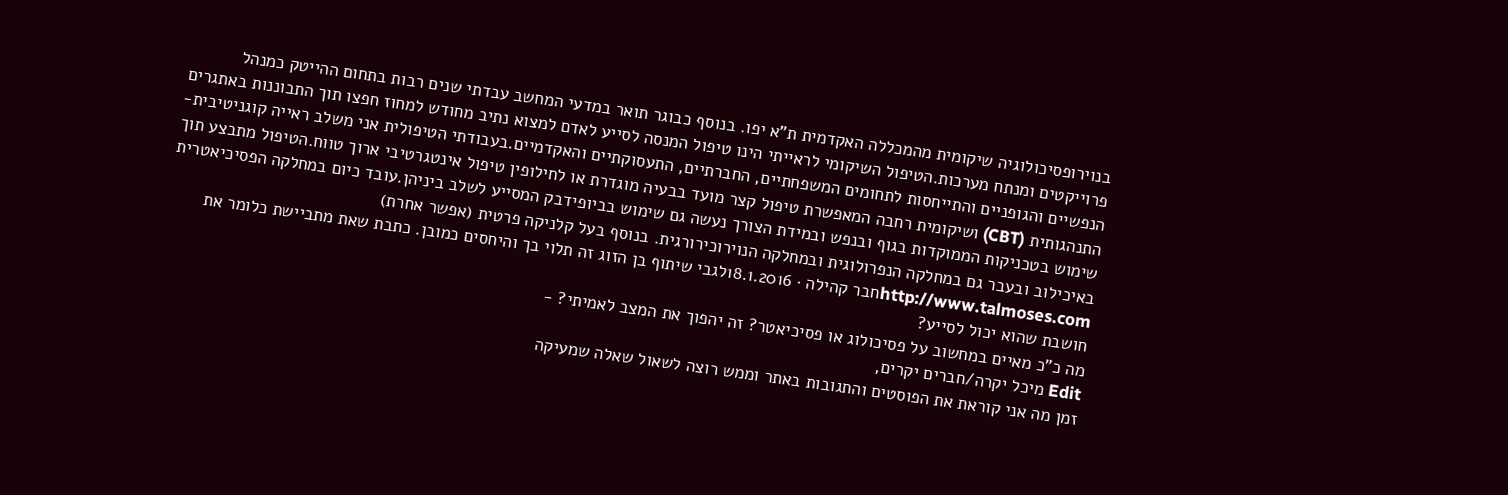בנוירופסיכולוגיה שיקומית מהמכללה האקדמית ת"א יפו. בנוסף כבוגר תואר במדעי המחשב עבדתי שנים רבות בתחום ההייטק כמנהל פרוייקטים ומנתח מערכות.הטיפול השיקומי לראייתי הינו טיפול המנסה לסייע לאדם למצוא נתיב מחודש למחוז חפצו תוך התבוננות באתגרים הנפשיים והגופניים והתייחסות לתחומים המשפחתיים, החברתיים, התעסוקתיים והאקדמיים.בעבודתי הטיפולית אני משלב ראייה קוגניטיבית-התנהגותית (CBT) ושיקומית רחבה המאפשרת טיפול קצר מועד בבעיה מוגדרת או לחילופין טיפול אינטגרטיבי ארוך טווח.הטיפול מתבצע תוך שימוש בטכניקות הממוקדות בגוף ובנפש ובמידת הצורך נעשה גם שימוש בביופידבק המסייע לשלב ביניהן.עובד כיום במחלקה הפסיכיאטרית באיכילוב ובעבר גם במחלקה הנפרולוגית ובמחלקה הנוירוכירורגית. בנוסף בעל קלניקה פרטית (אפשר אחרת) http://www.talmoses.comחבר קהילה · 18.1.2016לגבי שיתוף בן הזוג זה תלוי בך והיחסים כמובן. כתבת שאת מתביישת כלומר את חושבת שהוא יכול לסייע?
מה כ"כ מאיים במחשוב על פסיכולוג או פסיכיאטר? זה יהפוך את המצב לאמיתי? -
Edit מיכל יקרה/חברים יקרים,
זמן מה אני קוראת את הפוסטים והתגובות באתר וממש רוצה לשאול שאלה שמעיקה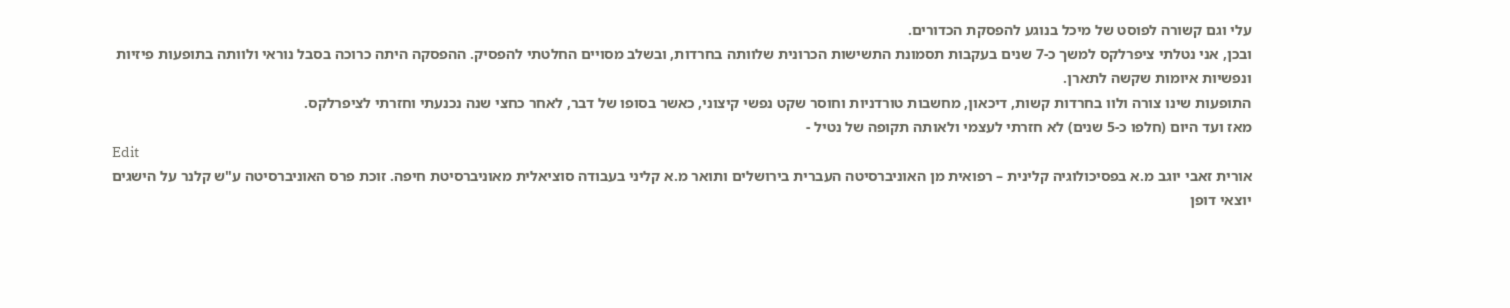עלי וגם קשורה לפוסט של מיכל בנוגע להפסקת הכדורים.
ובכן, אני נטלתי ציפרלקס למשך כ-7 שנים בעקבות תסמונת התשישות הכרונית שלוותה בחרדות, ובשלב מסויים החלטתי להפסיק. ההפסקה היתה כרוכה בסבל נוראי ולוותה בתופעות פיזיות ונפשיות איומות שקשה לתארן.
התופעות שינו צורה ולוו בחרדות קשות, דיכאון, מחשבות טורדניות וחוסר שקט נפשי קיצוני, כאשר בסופו של דבר, לאחר כחצי שנה נכנעתי וחזרתי לציפרלקס.
מאז ועד היום (חלפו כ-5 שנים) לא חזרתי לעצמי ולאותה תקופה של נטיל -
Edit
אורית זאבי יוגב מ.א בפסיכולוגיה קלינית – רפואית מן האוניברסיטה העברית בירושלים ותואר מ.א קליני בעבודה סוציאלית מאוניברסיטת חיפה. זוכת פרס האוניברסיטה ע"ש קלנר על הישגים יוצאי דופן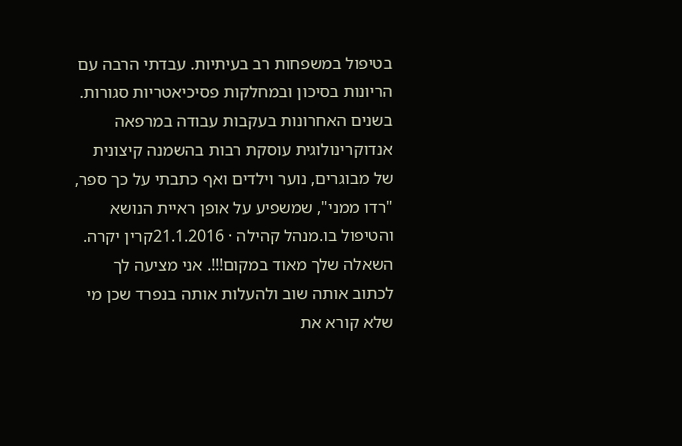בטיפול במשפחות רב בעיתיות. עבדתי הרבה עם הריונות בסיכון ובמחלקות פסיכיאטריות סגורות. בשנים האחרונות בעקבות עבודה במרפאה אנדוקרינולוגית עוסקת רבות בהשמנה קיצונית של מבוגרים, נוער וילדים ואף כתבתי על כך ספר, "רדו ממני", שמשפיע על אופן ראיית הנושא והטיפול בו.מנהל קהילה · 21.1.2016קרין יקרה. השאלה שלך מאוד במקום!!!. אני מציעה לך לכתוב אותה שוב ולהעלות אותה בנפרד שכן מי שלא קורא את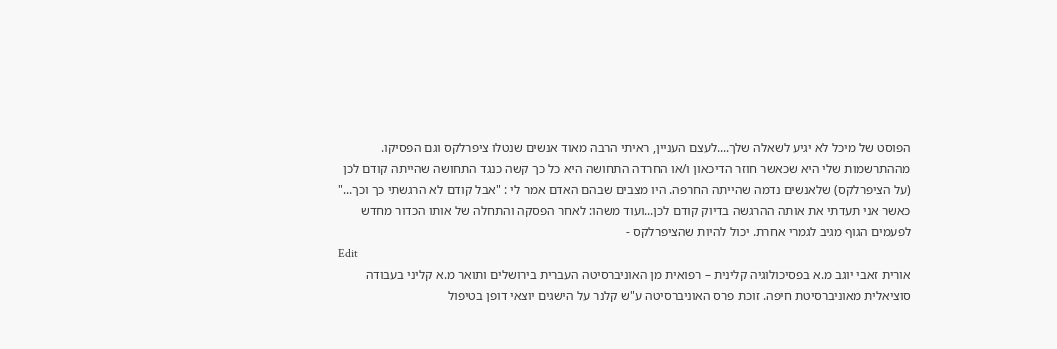הפוסט של מיכל לא יגיע לשאלה שלך....לעצם העניין, ראיתי הרבה מאוד אנשים שנטלו ציפרלקס וגם הפסיקו. מההתרשמות שלי היא שכאשר חוזר הדיכאון ו/או החרדה התחושה היא כל כך קשה כנגד התחושה שהייתה קודם לכן (על הציפרלקס) שלאנשים נדמה שהייתה החרפה. היו מצבים שבהם האדם אמר לי : "אבל קודם לא הרגשתי כך וכך..." כאשר אני תעדתי את אותה ההרגשה בדיוק קודם לכן...ועוד משהו: לאחר הפסקה והתחלה של אותו הכדור מחדש לפעמים הגוף מגיב לגמרי אחרת. יכול להיות שהציפרלקס -
Edit
אורית זאבי יוגב מ.א בפסיכולוגיה קלינית – רפואית מן האוניברסיטה העברית בירושלים ותואר מ.א קליני בעבודה סוציאלית מאוניברסיטת חיפה. זוכת פרס האוניברסיטה ע"ש קלנר על הישגים יוצאי דופן בטיפול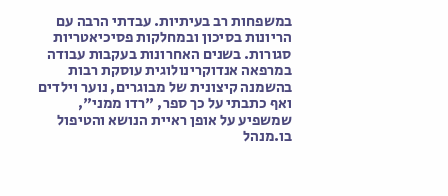במשפחות רב בעיתיות. עבדתי הרבה עם הריונות בסיכון ובמחלקות פסיכיאטריות סגורות. בשנים האחרונות בעקבות עבודה במרפאה אנדוקרינולוגית עוסקת רבות בהשמנה קיצונית של מבוגרים, נוער וילדים ואף כתבתי על כך ספר, "רדו ממני", שמשפיע על אופן ראיית הנושא והטיפול בו.מנהל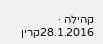קהילה · 28.1.2016קרין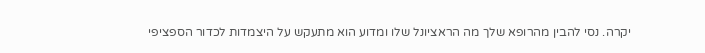יקרה. נסי להבין מהרופא שלך מה הראציונל שלו ומדוע הוא מתעקש על היצמדות לכדור הספציפי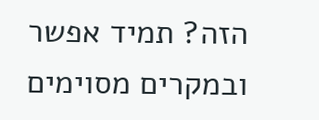הזה? תמיד אפשר ובמקרים מסוימים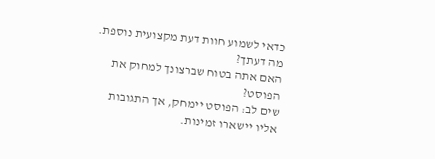כדאי לשמוע חוות דעת מקצועית נוספת. מה דעתך?
האם אתה בטוח שברצונך למחוק את הפוסט?
שים לב: הפוסט יימחק, אך התגובות אליו יישארו זמינות.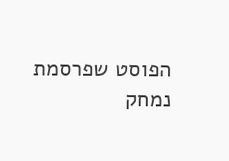הפוסט שפרסמת נמחק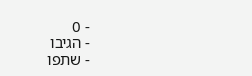- 0
- הגיבו
- שתפו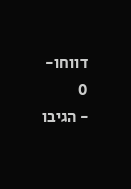דווחו- 0
- הגיבו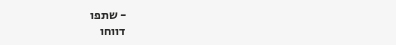- שתפו
דווחו